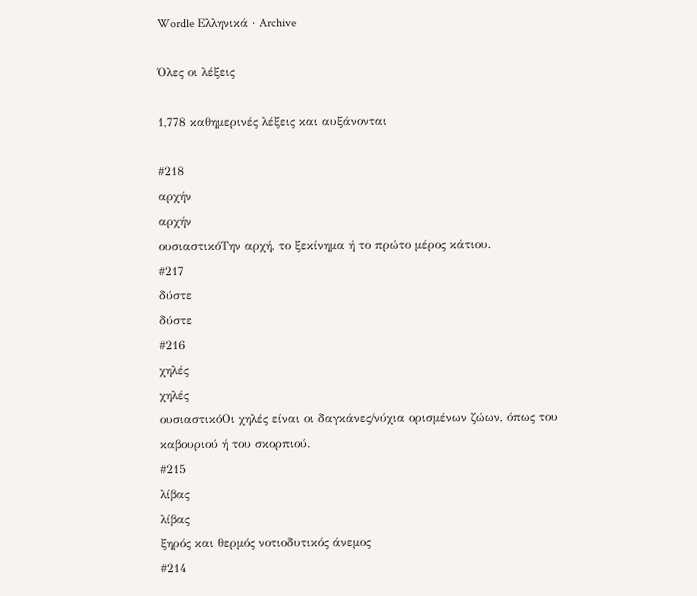Wordle Ελληνικά · Archive

Όλες οι λέξεις

1,778 καθημερινές λέξεις και αυξάνονται

#218
αρχήν
αρχήν
ουσιαστικόΤην αρχή, το ξεκίνημα ή το πρώτο μέρος κάτιου.
#217
δύστε
δύστε
#216
χηλές
χηλές
ουσιαστικόΟι χηλές είναι οι δαγκάνες/νύχια ορισμένων ζώων, όπως του καβουριού ή του σκορπιού.
#215
λίβας
λίβας
ξηρός και θερμός νοτιοδυτικός άνεμος
#214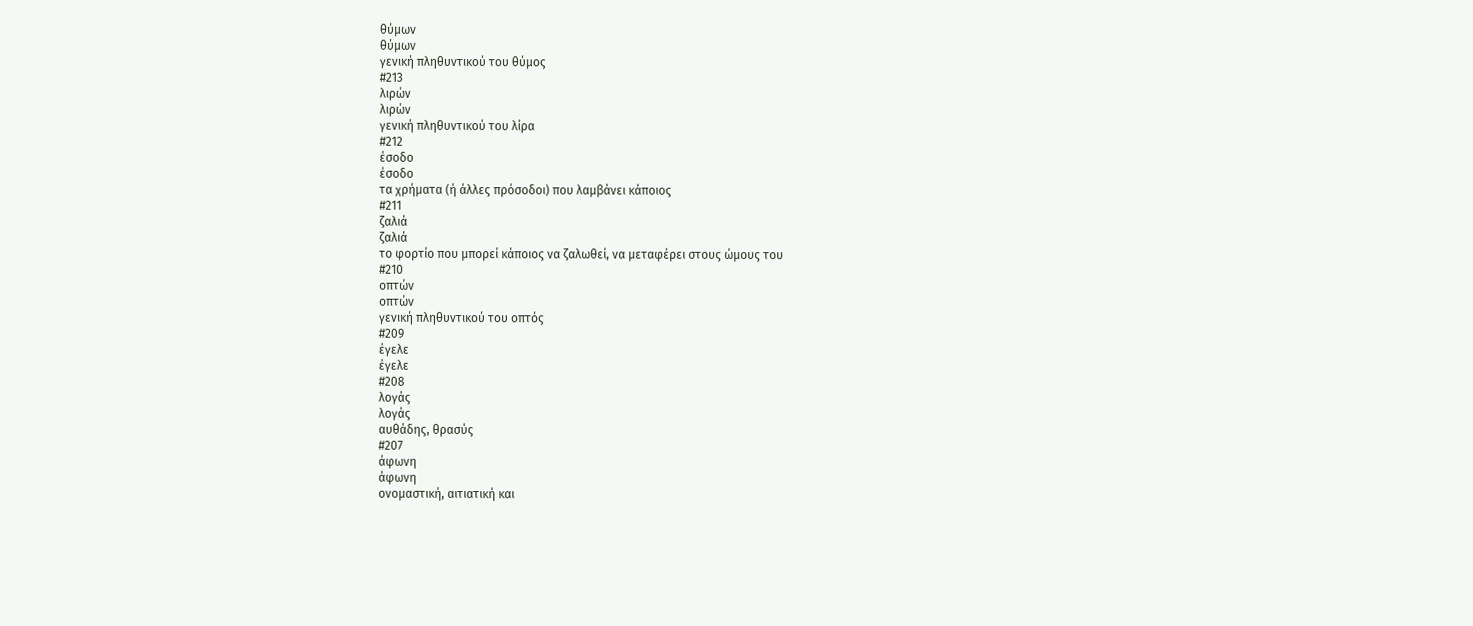θύμων
θύμων
γενική πληθυντικού του θύμος
#213
λιρών
λιρών
γενική πληθυντικού του λίρα
#212
έσοδο
έσοδο
τα χρήματα (ή άλλες πρόσοδοι) που λαμβάνει κάποιος
#211
ζαλιά
ζαλιά
το φορτίο που μπορεί κάποιος να ζαλωθεί, να μεταφέρει στους ώμους του
#210
οπτών
οπτών
γενική πληθυντικού του οπτός
#209
έγελε
έγελε
#208
λογάς
λογάς
αυθάδης, θρασύς
#207
άφωνη
άφωνη
ονομαστική, αιτιατική και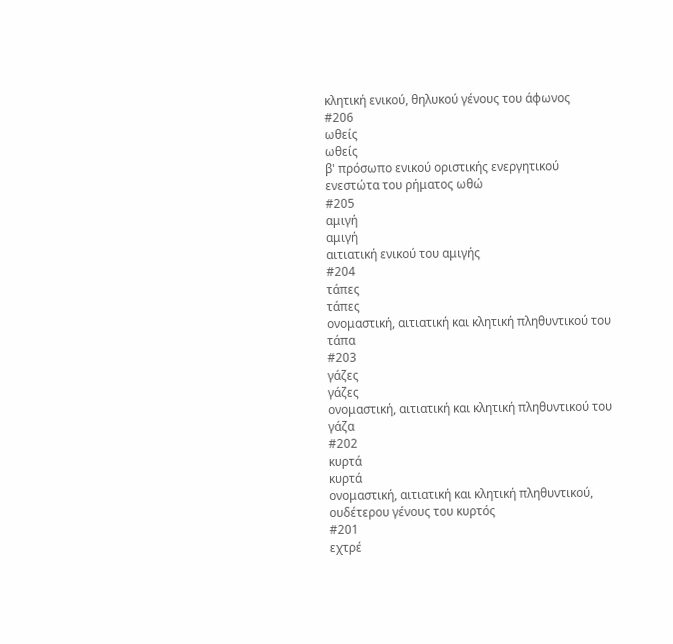κλητική ενικού, θηλυκού γένους του άφωνος
#206
ωθείς
ωθείς
β' πρόσωπο ενικού οριστικής ενεργητικού ενεστώτα του ρήματος ωθώ
#205
αμιγή
αμιγή
αιτιατική ενικού του αμιγής
#204
τάπες
τάπες
ονομαστική, αιτιατική και κλητική πληθυντικού του τάπα
#203
γάζες
γάζες
ονομαστική, αιτιατική και κλητική πληθυντικού του γάζα
#202
κυρτά
κυρτά
ονομαστική, αιτιατική και κλητική πληθυντικού, ουδέτερου γένους του κυρτός
#201
εχτρέ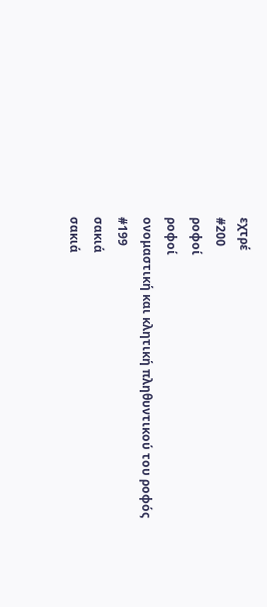εχτρέ
#200
ροφοί
ροφοί
ονομαστική και κλητική πληθυντικού του ροφός
#199
σακιά
σακιά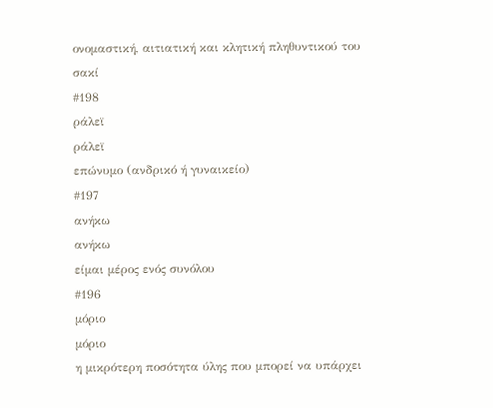ονομαστική, αιτιατική και κλητική πληθυντικού του σακί
#198
ράλεϊ
ράλεϊ
επώνυμο (ανδρικό ή γυναικείο)
#197
ανήκω
ανήκω
είμαι μέρος ενός συνόλου
#196
μόριο
μόριο
η μικρότερη ποσότητα ύλης που μπορεί να υπάρχει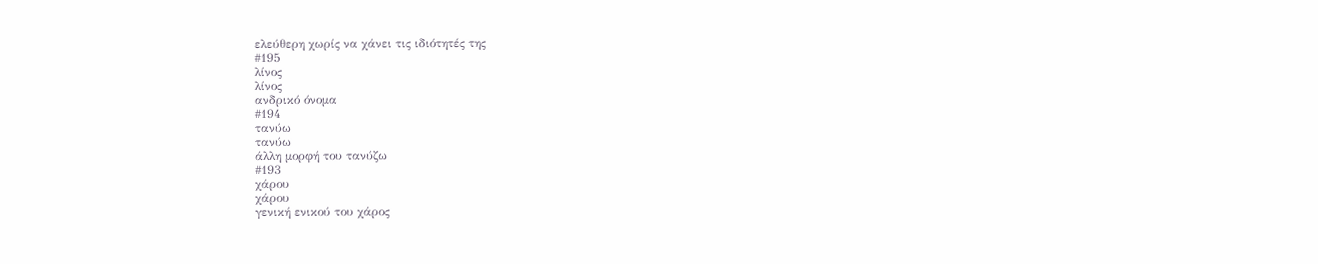ελεύθερη χωρίς να χάνει τις ιδιότητές της
#195
λίνος
λίνος
ανδρικό όνομα
#194
τανύω
τανύω
άλλη μορφή του τανύζω
#193
χάρου
χάρου
γενική ενικού του χάρος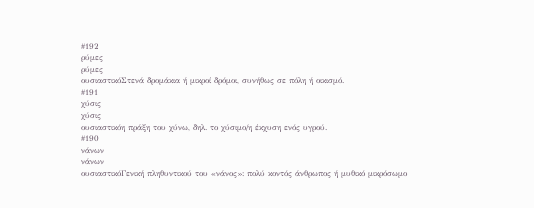#192
ρύμες
ρύμες
ουσιαστικόΣτενά δρομάκια ή μικροί δρόμοι, συνήθως σε πόλη ή οικισμό.
#191
χύσις
χύσις
ουσιαστικόη πράξη του χύνω, δηλ. το χύσιμο/η έκχυση ενός υγρού.
#190
νάνων
νάνων
ουσιαστικόΓενική πληθυντικού του «νάνος»: πολύ κοντός άνθρωπος ή μυθικό μικρόσωμο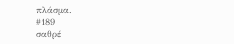πλάσμα.
#189
σαθρέ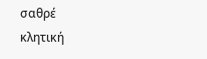σαθρέ
κλητική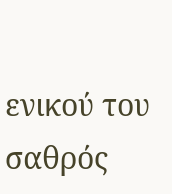ενικού του σαθρός